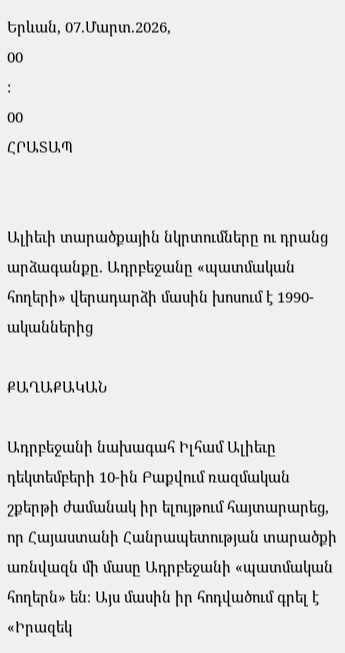Երևան, 07.Մարտ.2026,
00
:
00
ՀՐԱՏԱՊ


Ալիեւի տարածքային նկրտումները ու դրանց արձագանքը. Ադրբեջանը «պատմական հողերի» վերադարձի մասին խոսում է 1990-ականներից

ՔԱՂԱՔԱԿԱՆ

Ադրբեջանի նախագահ Իլհամ Ալիեւը դեկտեմբերի 10-ին Բաքվում ռազմական շքերթի ժամանակ իր ելույթում հայտարարեց, որ Հայաստանի Հանրապետության տարածքի առնվազն մի մասը Ադրբեջանի «պատմական հողերն» են։ Այս մասին իր հոդվածում գրել է «Իրազեկ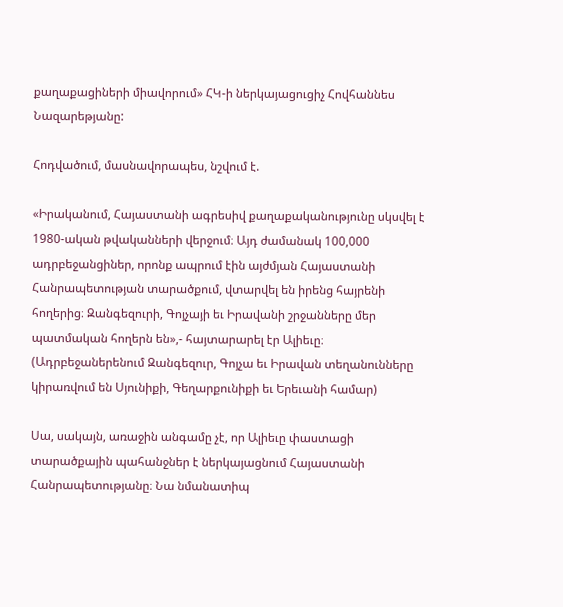քաղաքացիների միավորում» ՀԿ-ի ներկայացուցիչ Հովհաննես Նազարեթյանը:

Հոդվածում, մասնավորապես, նշվում է.

«Իրականում, Հայաստանի ագրեսիվ քաղաքականությունը սկսվել է 1980-ական թվականների վերջում։ Այդ ժամանակ 100,000 ադրբեջանցիներ, որոնք ապրում էին այժմյան Հայաստանի Հանրապետության տարածքում, վտարվել են իրենց հայրենի հողերից։ Զանգեզուրի, Գոյչայի եւ Իրավանի շրջանները մեր պատմական հողերն են»,- հայտարարել էր Ալիեւը։ (Ադրբեջաներենում Զանգեզուր, Գոյչա եւ Իրավան տեղանունները կիրառվում են Սյունիքի, Գեղարքունիքի եւ Երեւանի համար)

Սա, սակայն, առաջին անգամը չէ, որ Ալիեւը փաստացի տարածքային պահանջներ է ներկայացնում Հայաստանի Հանրապետությանը։ Նա նմանատիպ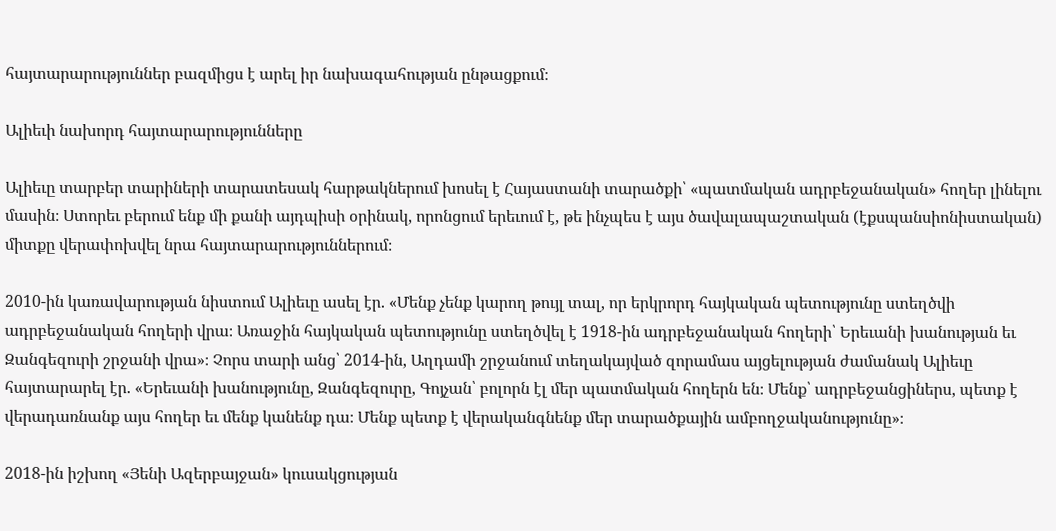հայտարարություններ բազմիցս է արել իր նախագահության ընթացքում։

Ալիեւի նախորդ հայտարարությունները

Ալիեւը տարբեր տարիների տարատեսակ հարթակներում խոսել է Հայաստանի տարածքի՝ «պատմական ադրբեջանական» հողեր լինելու մասին։ Ստորեւ բերում ենք մի քանի այդպիսի օրինակ, որոնցում երեւում է, թե ինչպես է այս ծավալապաշտական (էքսպանսիոնիստական) միտքը վերափոխվել նրա հայտարարություններում։

2010-ին կառավարության նիստում Ալիեւը ասել էր. «Մենք չենք կարող թույլ տալ, որ երկրորդ հայկական պետությունը ստեղծվի ադրբեջանական հողերի վրա։ Առաջին հայկական պետությունը ստեղծվել է 1918-ին ադրբեջանական հողերի՝ Երեւանի խանության եւ Զանգեզուրի շրջանի վրա»։ Չորս տարի անց՝ 2014-ին, Աղդամի շրջանում տեղակայված զորամաս այցելության ժամանակ Ալիեւը հայտարարել էր. «Երեւանի խանությունը, Զանգեզուրը, Գոյչան՝ բոլորն էլ մեր պատմական հողերն են։ Մենք՝ ադրբեջանցիներս, պետք է վերադառնանք այս հողեր եւ մենք կանենք դա։ Մենք պետք է վերականգնենք մեր տարածքային ամբողջականությունը»։

2018-ին իշխող «Յենի Ազերբայջան» կուսակցության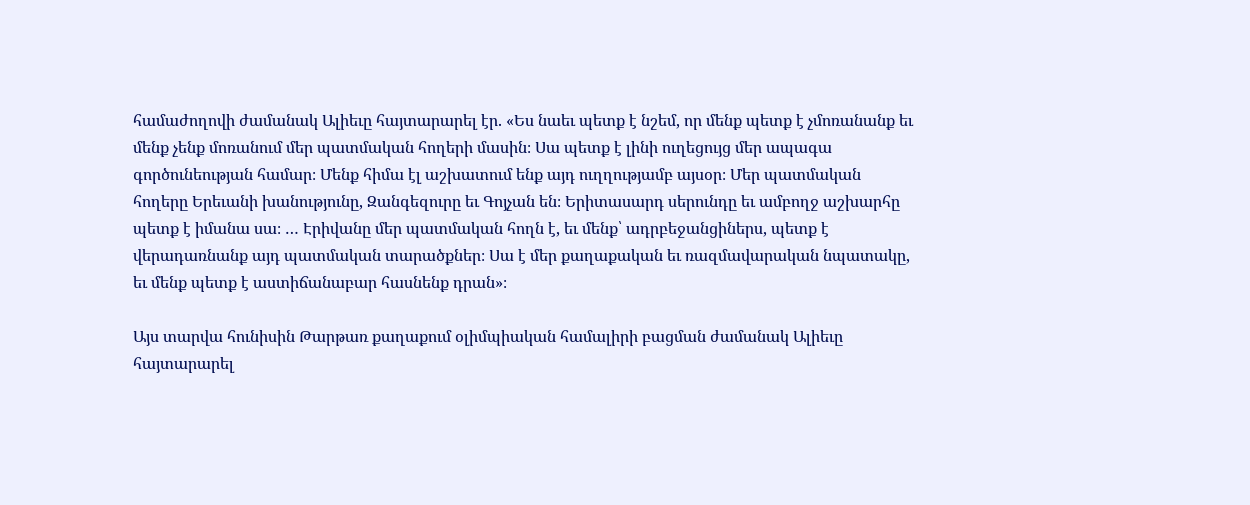համաժողովի ժամանակ Ալիեւը հայտարարել էր. «Ես նաեւ պետք է նշեմ, որ մենք պետք է չմոռանանք եւ մենք չենք մոռանում մեր պատմական հողերի մասին։ Սա պետք է լինի ուղեցույց մեր ապագա գործունեության համար։ Մենք հիմա էլ աշխատում ենք այդ ուղղությամբ այսօր։ Մեր պատմական հողերը Երեւանի խանությունը, Զանգեզուրը եւ Գոյչան են։ Երիտասարդ սերունդը եւ ամբողջ աշխարհը պետք է իմանա սա։ … Էրիվանը մեր պատմական հողն է, եւ մենք՝ ադրբեջանցիներս, պետք է վերադառնանք այդ պատմական տարածքներ։ Սա է մեր քաղաքական եւ ռազմավարական նպատակը, եւ մենք պետք է աստիճանաբար հասնենք դրան»։

Այս տարվա հունիսին Թարթառ քաղաքում օլիմպիական համալիրի բացման ժամանակ Ալիեւը հայտարարել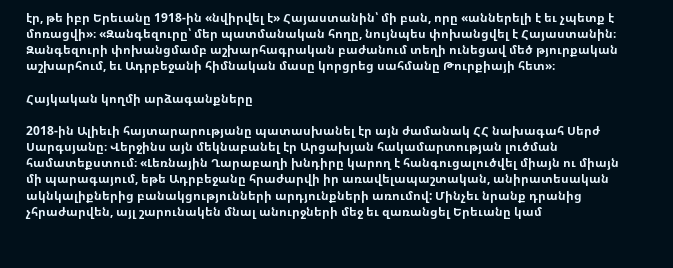էր, թե իբր Երեւանը 1918-ին «նվիրվել է» Հայաստանին՝ մի բան, որը «աններելի է եւ չպետք է մոռացվի»։ «Զանգեզուրը՝ մեր պատմանական հողը, նույնպես փոխանցվել է Հայաստանին։ Զանգեզուրի փոխանցմամբ աշխարհագրական բաժանում տեղի ունեցավ մեծ թյուրքական աշխարհում, եւ Ադրբեջանի հիմնական մասը կորցրեց սահմանը Թուրքիայի հետ»։

Հայկական կողմի արձագանքները

2018-ին Ալիեւի հայտարարությանը պատասխանել էր այն ժամանակ ՀՀ նախագահ Սերժ Սարգսյանը։ Վերջինս այն մեկնաբանել էր Արցախյան հակամարտության լուծման համատեքստում։ «Լեռնային Ղարաբաղի խնդիրը կարող է հանգուցալուծվել միայն ու միայն մի պարագայում, եթե Ադրբեջանը հրաժարվի իր առավելապաշտական, անիրատեսական ակնկալիքներից բանակցությունների արդյունքների առումով: Մինչեւ նրանք դրանից չհրաժարվեն, այլ շարունակեն մնալ անուրջների մեջ եւ զառանցել Երեւանը կամ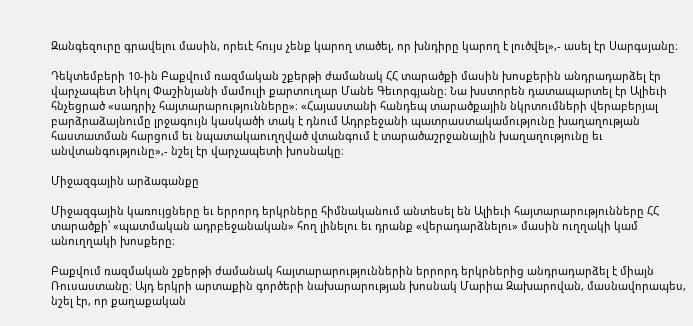Զանգեզուրը գրավելու մասին, որեւէ հույս չենք կարող տածել, որ խնդիրը կարող է լուծվել»,- ասել էր Սարգսյանը։

Դեկտեմբերի 10-ին Բաքվում ռազմական շքերթի ժամանակ ՀՀ տարածքի մասին խոսքերին անդրադարձել էր վարչապետ Նիկոլ Փաշինյանի մամուլի քարտուղար Մանե Գեւորգյանը։ Նա խստորեն դատապարտել էր Ալիեւի հնչեցրած «սադրիչ հայտարարությունները»։ «Հայաստանի հանդեպ տարածքային նկրտումների վերաբերյալ բարձրաձայնումը լրջագույն կասկածի տակ է դնում Ադրբեջանի պատրաստակամությունը խաղաղության հաստատման հարցում եւ նպատակաուղղված վտանգում է տարածաշրջանային խաղաղությունը եւ անվտանգությունը»,- նշել էր վարչապետի խոսնակը։

Միջազգային արձագանքը

Միջազգային կառույցները եւ երրորդ երկրները հիմնականում անտեսել են Ալիեւի հայտարարությունները ՀՀ տարածքի՝ «պատմական ադրբեջանական» հող լինելու եւ դրանք «վերադարձնելու» մասին ուղղակի կամ անուղղակի խոսքերը։

Բաքվում ռազմական շքերթի ժամանակ հայտարարություններին երրորդ երկրներից անդրադարձել է միայն Ռուսաստանը։ Այդ երկրի արտաքին գործերի նախարարության խոսնակ Մարիա Զախարովան, մասնավորապես, նշել էր, որ քաղաքական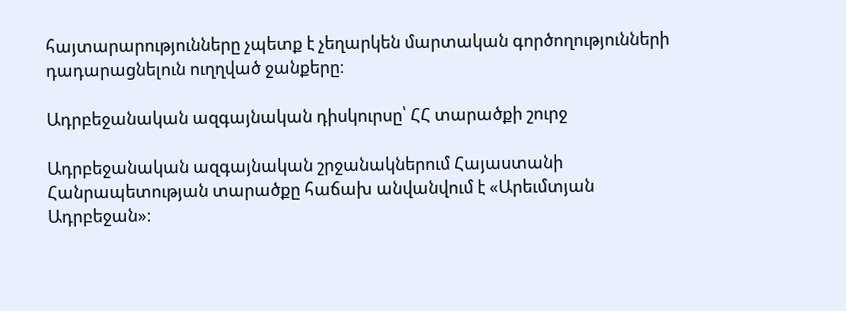հայտարարությունները չպետք է չեղարկեն մարտական գործողությունների դադարացնելուն ուղղված ջանքերը։

Ադրբեջանական ազգայնական դիսկուրսը՝ ՀՀ տարածքի շուրջ

Ադրբեջանական ազգայնական շրջանակներում Հայաստանի Հանրապետության տարածքը հաճախ անվանվում է «Արեւմտյան Ադրբեջան»։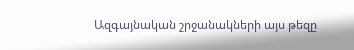Ազգայնական շրջանակների այս թեզը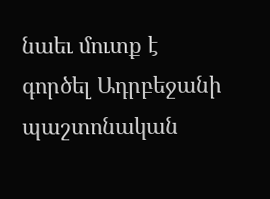նաեւ մուտք է գործել Ադրբեջանի պաշտոնական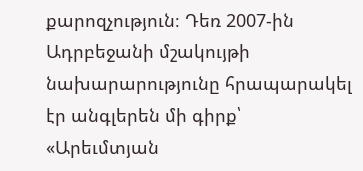քարոզչություն։ Դեռ 2007-ին Ադրբեջանի մշակույթի նախարարությունը հրապարակել էր անգլերեն մի գիրք՝ «Արեւմտյան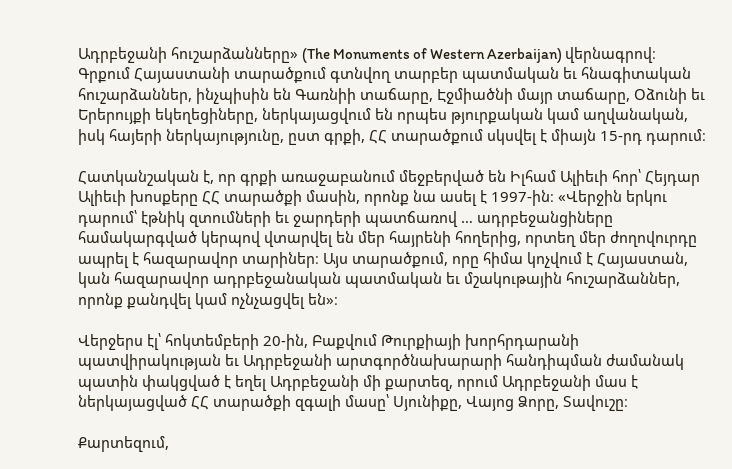Ադրբեջանի հուշարձանները» (The Monuments of Western Azerbaijan) վերնագրով։ Գրքում Հայաստանի տարածքում գտնվող տարբեր պատմական եւ հնագիտական հուշարձաններ, ինչպիսին են Գառնիի տաճարը, Էջմիածնի մայր տաճարը, Օձունի եւ Երերույքի եկեղեցիները, ներկայացվում են որպես թյուրքական կամ աղվանական, իսկ հայերի ներկայությունը, ըստ գրքի, ՀՀ տարածքում սկսվել է միայն 15-րդ դարում։

Հատկանշական է, որ գրքի առաջաբանում մեջբերված են Իլհամ Ալիեւի հոր՝ Հեյդար Ալիեւի խոսքերը ՀՀ տարածքի մասին, որոնք նա ասել է 1997-ին։ «Վերջին երկու դարում՝ էթնիկ զտումների եւ ջարդերի պատճառով … ադրբեջանցիները համակարգված կերպով վտարվել են մեր հայրենի հողերից, որտեղ մեր ժողովուրդը ապրել է հազարավոր տարիներ։ Այս տարածքում, որը հիմա կոչվում է Հայաստան, կան հազարավոր ադրբեջանական պատմական եւ մշակութային հուշարձաններ, որոնք քանդվել կամ ոչնչացվել են»։

Վերջերս էլ՝ հոկտեմբերի 20-ին, Բաքվում Թուրքիայի խորհրդարանի պատվիրակության եւ Ադրբեջանի արտգործնախարարի հանդիպման ժամանակ պատին փակցված է եղել Ադրբեջանի մի քարտեզ, որում Ադրբեջանի մաս է ներկայացված ՀՀ տարածքի զգալի մասը՝ Սյունիքը, Վայոց Ձորը, Տավուշը։

Քարտեզում,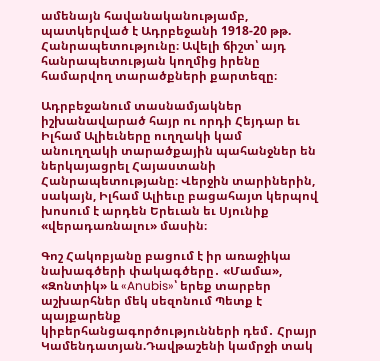ամենայն հավանականությամբ, պատկերված է Ադրբեջանի 1918-20 թթ. Հանրապետությունը։ Ավելի ճիշտ՝ այդ հանրապետության կողմից իրենը համարվող տարածքների քարտեզը։

Ադրբեջանում տասնամյակներ իշխանավարած հայր ու որդի Հեյդար եւ Իլհամ Ալիեւները ուղղակի կամ անուղղակի տարածքային պահանջներ են ներկայացրել Հայաստանի Հանրապետությանը։ Վերջին տարիներին, սակայն, Իլհամ Ալիեւը բացահայտ կերպով խոսում է արդեն Երեւան եւ Սյունիք «վերադառնալու» մասին։

Գոշ Հակոբյանը բացում է իր առաջիկա նախագծերի փակագծերը․ «Մամա», «Զոնտիկ» և «Anubis»՝ երեք տարբեր աշխարհներ մեկ սեզոնում Պետք է պայքարենք կիբերհանցագործությունների դեմ․ Հրայր Կամենդատյան.Դավթաշենի կամրջի տակ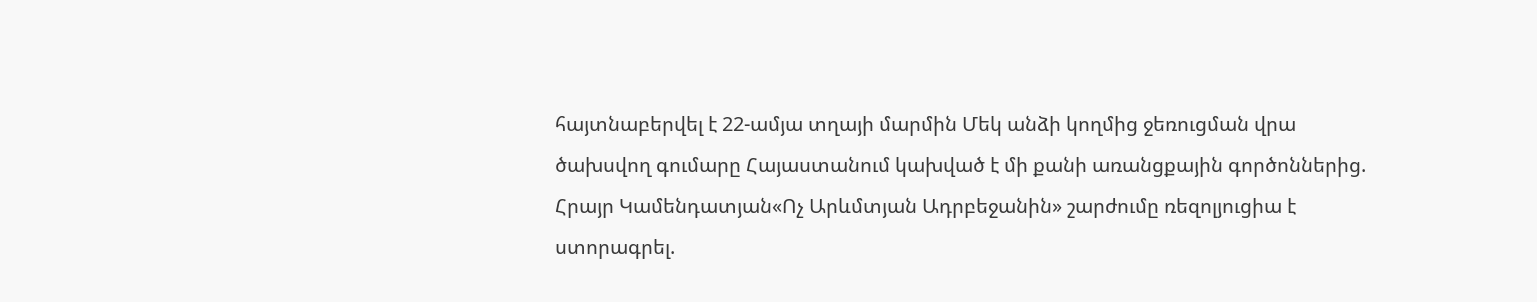հայտնաբերվել է 22-ամյա տղայի մարմին Մեկ անձի կողմից ջեռուցման վրա ծախսվող գումարը Հայաստանում կախված է մի քանի առանցքային գործոններից. Հրայր Կամենդատյան«Ոչ Արևմտյան Ադրբեջանին» շարժումը ռեզոլյուցիա է ստորագրել.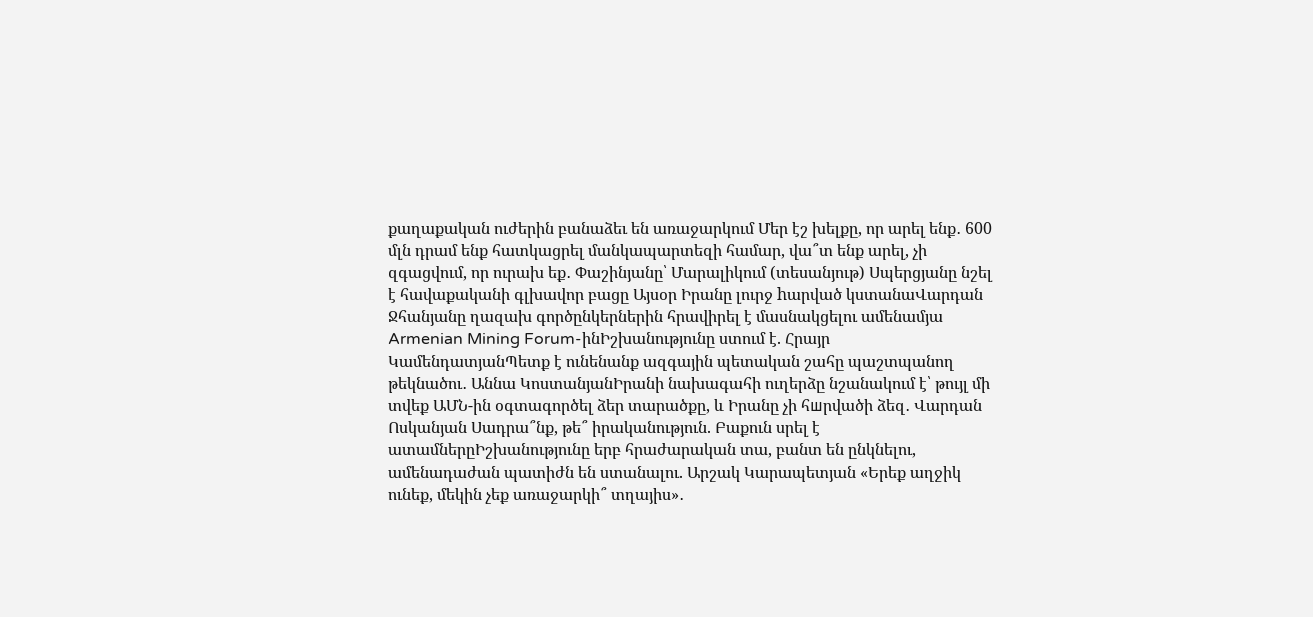քաղաքական ուժերին բանաձեւ են առաջարկում Մեր էշ խելքը, որ արել ենք․ 600 մլն դրամ ենք հատկացրել մանկապարտեզի համար, վա՞տ ենք արել, չի զգացվում, որ ուրախ եք․ Փաշինյանը՝ Մարալիկում (տեսանյութ) Սպերցյանը նշել է հավաքականի գլխավոր բացը Այսօր Իրանը լուրջ hարված կստանաՎարդան Ջհանյանը ղազախ գործընկերներին հրավիրել է մասնակցելու ամենամյա Armenian Mining Forum-ինԻշխանությունը ստում է. Հրայր ԿամենդատյանՊետք է ունենանք ազգային պետական շահը պաշտպանող թեկնածու․ Աննա ԿոստանյանԻրանի նախագահի ուղերձը նշանակում է՝ թույլ մի տվեք ԱՄՆ-ին օգտագործել ձեր տարածքը, և Իրանը չի հшրվածի ձեզ․ Վարդան Ոսկանյան Սադրա՞նք, թե՞ իրականություն. Բաքուն սրել է ատամներըԻշխանությունը երբ հրաժարական տա, բանտ են ընկնելու, ամենադաժան պատիժն են ստանալու. Արշակ Կարապետյան «Երեք աղջիկ ունեք, մեկին չեք առաջարկի՞ տղայիս»․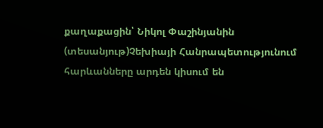քաղաքացին՝ Նիկոլ Փաշինյանին (տեսանյութ)Չեխիայի Հանրապետությունում հարևանները արդեն կիսում են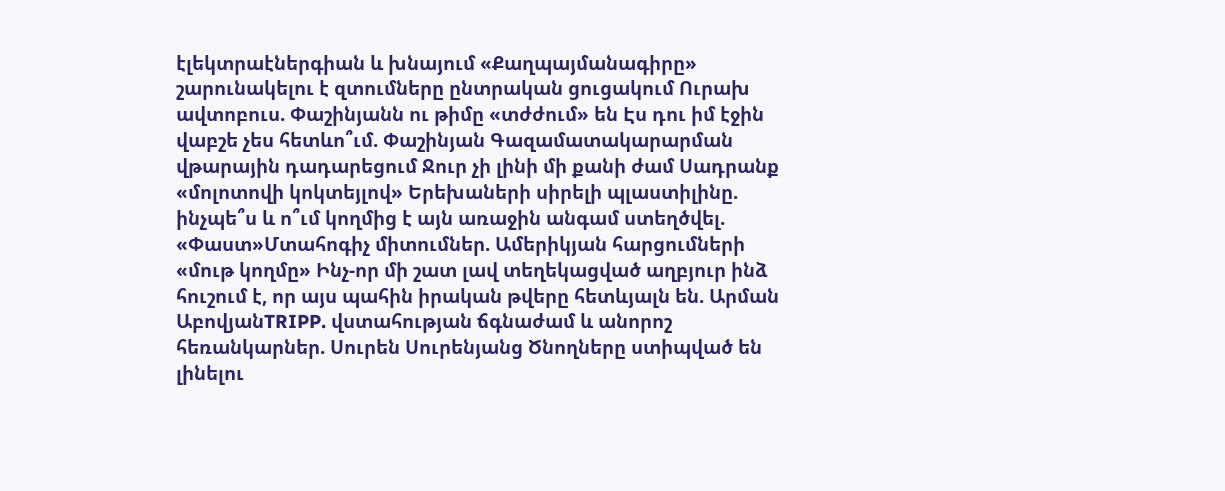էլեկտրաէներգիան և խնայում «Քաղպայմանագիրը» շարունակելու է զտումները ընտրական ցուցակում Ուրախ ավտոբուս. Փաշինյանն ու թիմը «տժժում» են Էս դու իմ էջին վաբշե չես հետևո՞ւմ. Փաշինյան Գազամատակարարման վթարային դադարեցում Ջուր չի լինի մի քանի ժամ Սադրանք «մոլոտովի կոկտեյլով» Երեխաների սիրելի պլաստիլինը. ինչպե՞ս և ո՞ւմ կողմից է այն առաջին անգամ ստեղծվել. «Փաստ»Մտահոգիչ միտումներ. Ամերիկյան հարցումների «մութ կողմը» Ինչ-որ մի շատ լավ տեղեկացված աղբյուր ինձ հուշում է, որ այս պահին իրական թվերը հետևյալն են. Արման ԱբովյանTRIPP. վստահության ճգնաժամ և անորոշ հեռանկարներ. Սուրեն Սուրենյանց Ծնողները ստիպված են լինելու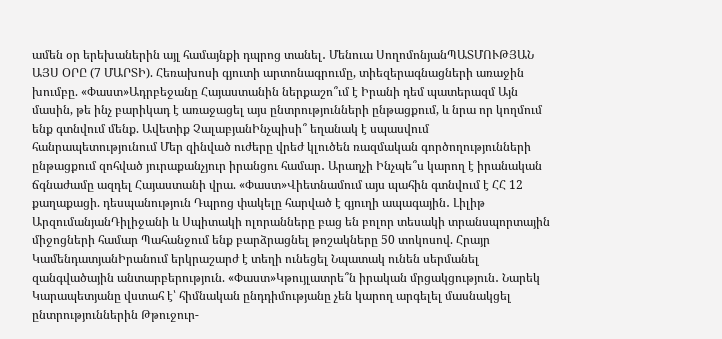ամեն օր երեխաներին այլ համայնքի դպրոց տանել․ Մենուա ՍողոմոնյանՊԱՏՄՈՒԹՅԱՆ ԱՅՍ ՕՐԸ (7 ՄԱՐՏԻ). Հեռախոսի գյուտի արտոնագրումը, տիեզերագնացների առաջին խումբը. «Փաստ»Ադրբեջանը Հայաստանին ներքաշո՞ւմ է Իրանի դեմ պատերազմ Այն մասին, թե ինչ բարիկադ է առաջացել այս ընտրությունների ընթացքում, և նրա որ կողմում ենք գտնվում մենք. Ավետիք ՉալաբյանԻնչպիսի՞ եղանակ է սպասվում հանրապետությունում Մեր զինված ուժերը վրեժ կլուծեն ռազմական գործողությունների ընթացքում զոհված յուրաքանչյուր իրանցու համար․ Արաղչի Ինչպե՞ս կարող է իրանական ճգնաժամը ազդել Հայաստանի վրա. «Փաստ»Վիետնամում այս պահին գտնվում է ՀՀ 12 քաղաքացի. դեսպանություն Դպրոց փակելը հարված է գյուղի ապագային․ Լիլիթ ԱրզումանյանԴիլիջանի և Սպիտակի ոլորանները բաց են բոլոր տեսակի տրանսպորտային միջոցների համար Պահանջում ենք բարձրացնել թոշակները 50 տոկոսով. Հրայր ԿամենդատյանԻրանում երկրաշարժ է տեղի ունեցել Նպատակ ունեն սերմանել զանգվածային անտարբերություն. «Փաստ»Կթույլատրե՞ն իրական մրցակցություն․ Նարեկ Կարապետյանը վստահ է՝ հիմնական ընդդիմությանը չեն կարող արգելել մասնակցել ընտրություններին Թթուջուր-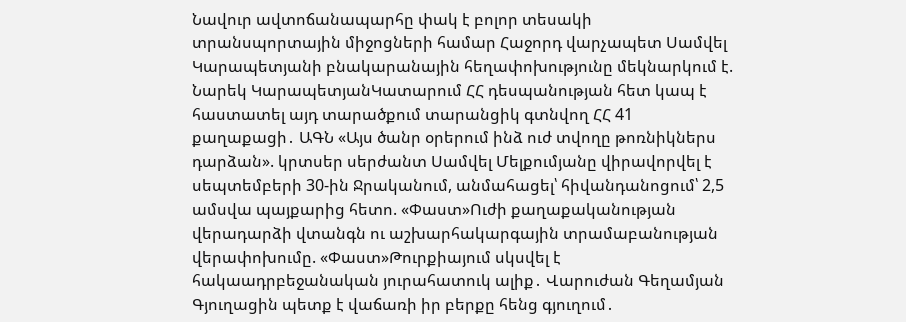Նավուր ավտոճանապարհը փակ է բոլոր տեսակի տրանսպորտային միջոցների համար Հաջորդ վարչապետ Սամվել Կարապետյանի բնակարանային հեղափոխությունը մեկնարկում է. Նարեկ ԿարապետյանԿատարում ՀՀ դեսպանության հետ կապ է հաստատել այդ տարածքում տարանցիկ գտնվող ՀՀ 41 քաղաքացի․ ԱԳՆ «Այս ծանր օրերում ինձ ուժ տվողը թոռնիկներս դարձան». կրտսեր սերժանտ Սամվել Մելքումյանը վիրավորվել է սեպտեմբերի 30-ին Ջրականում, անմահացել՝ հիվանդանոցում՝ 2,5 ամսվա պայքարից հետո. «Փաստ»Ուժի քաղաքականության վերադարձի վտանգն ու աշխարհակարգային տրամաբանության վերափոխումը. «Փաստ»Թուրքիայում սկսվել է հակաադրբեջանական յուրահատուկ ալիք․ Վարուժան Գեղամյան Գյուղացին պետք է վաճառի իր բերքը հենց գյուղում․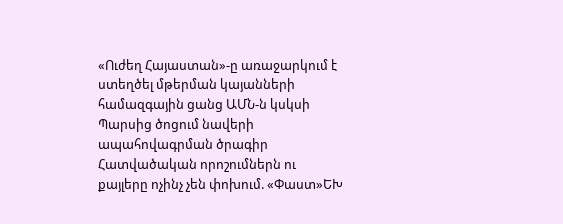«Ուժեղ Հայաստան»-ը առաջարկում է ստեղծել մթերման կայանների համազգային ցանց ԱՄՆ-ն կսկսի Պարսից ծոցում նավերի ապահովագրման ծրագիր Հատվածական որոշումներն ու քայլերը ոչինչ չեն փոխում. «Փաստ»ԵԽ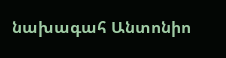նախագահ Անտոնիո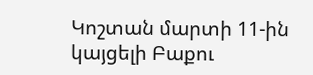Կոշտան մարտի 11-ին կայցելի Բաքու